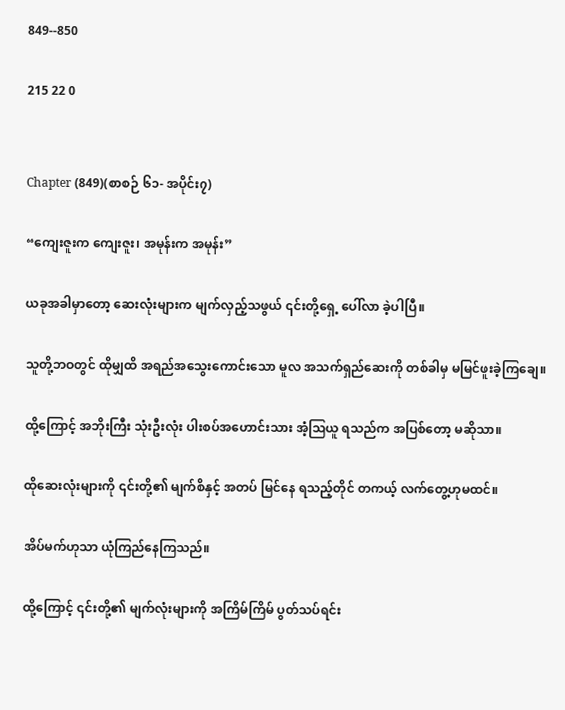849--850

215 22 0


Chapter (849)(စာစဉ် ၆၁- အပိုင်း၇)

“ကျေးဇူးက ကျေးဇူး၊ အမုန်းက အမုန်း”

ယခုအခါမှာတော့ ဆေးလုံးများက မျက်လှည့်သဖွယ် ၎င်းတို့ရှေ့ ပေါ်လာ ခဲ့ပါပြီ။

သူတို့ဘဝတွင် ထိုမျှထိ အရည်အသွေးကောင်းသော မူလ အသက်ရှည်ဆေးကို တစ်ခါမှ မမြင်ဖူးခဲ့ကြချေ။

ထို့ကြောင့် အဘိုးကြီး သုံးဦးလုံး ပါးစပ်အဟောင်းသား အံ့ဩယူ ရသည်က အပြစ်တော့ မဆိုသာ။

ထိုဆေးလုံးများကို ၎င်းတို့၏ မျက်စိနှင့် အတပ် မြင်နေ ရသည့်တိုင် တကယ့် လက်တွေ့ဟုမထင်။

အိပ်မက်ဟုသာ ယုံကြည်နေကြသည်။

ထို့ကြောင့် ၎င်းတို့၏ မျက်လုံးများကို အကြိမ်ကြိမ် ပွတ်သပ်ရင်း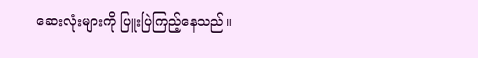ဆေးလုံးများကို ပြူးပြဲကြည့်နေသည်။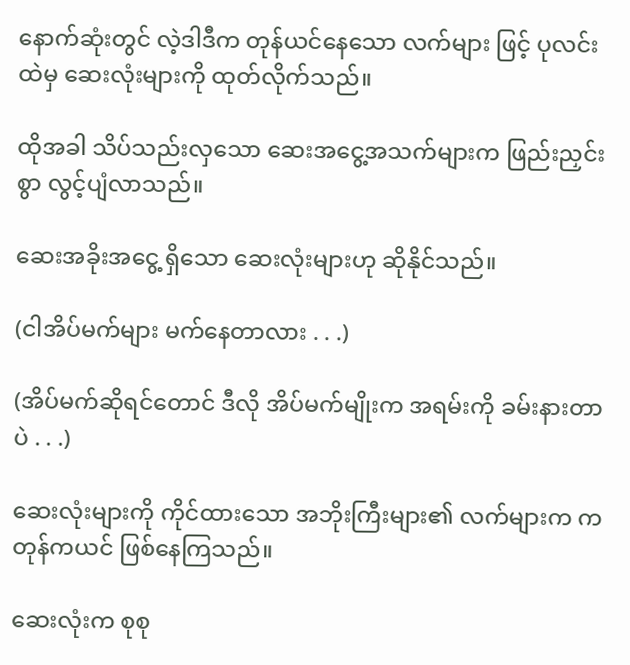နောက်ဆုံးတွင် လဲ့ဒါဒီက တုန်ယင်နေသော လက်များ ဖြင့် ပုလင်းထဲမှ ဆေးလုံးများကို ထုတ်လိုက်သည်။

ထိုအခါ သိပ်သည်းလှသော ဆေးအငွေ့အသက်များက ဖြည်းညှင်းစွာ လွင့်ပျံလာသည်။

ဆေးအခိုးအငွေ့ ရှိသော ဆေးလုံးများဟု ဆိုနိုင်သည်။

(ငါအိပ်မက်များ မက်နေတာလား . . .)

(အိပ်မက်ဆိုရင်တောင် ဒီလို အိပ်မက်မျိုးက အရမ်းကို ခမ်းနားတာပဲ . . .)

ဆေးလုံးများကို ကိုင်ထားသော အဘိုးကြီးများ၏ လက်များက ကတုန်ကယင် ဖြစ်နေကြသည်။

ဆေးလုံးက စုစု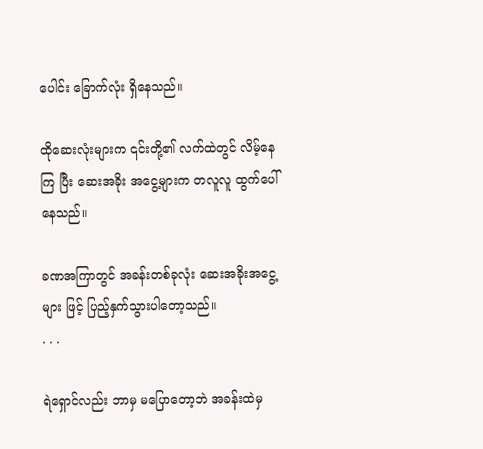ပေါင်း ခြောက်လုံး ရှိနေသည်။

ထိုဆေးလုံးများက ၎င်းတို့၏ လက်ထဲတွင် လိမ့်နေကြ ပြီး ဆေးအခိုး အငွေ့များက တလူလူ ထွက်ပေါ်နေသည်။

ခဏအကြာတွင် အခန်းတစ်ခုလုံး ဆေးအခိုးအငွေ့များ ဖြင့် ပြည့်နှက်သွားပါတော့သည်။
. . .

ရဲရှောင်လည်း ဘာမှ မပြောတော့ဘဲ အခန်းထဲမှ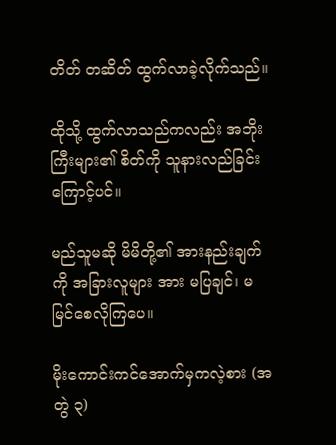တိတ် တဆိတ် ထွက်လာခဲ့လိုက်သည်။

ထိုသို့ ထွက်လာသည်ကလည်း အဘိုးကြီးများ၏ စိတ်ကို သူနားလည်ခြင်းကြောင့်ပင်။

မည်သူမဆို မိမိတို့၏ အားနည်းချက်ကို အခြားလူများ အား မပြချင်၊ မမြင်စေလိုကြပေ။

မိုးကောင်းကင်အောက်မှကလဲ့စား (အတွဲ ၃)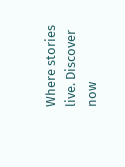Where stories live. Discover now